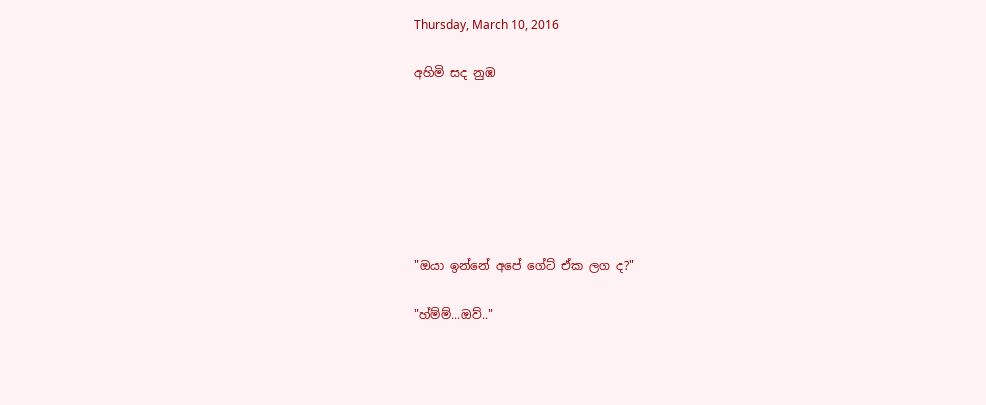Thursday, March 10, 2016

අහිමි සද නුඹ







"ඔයා ඉන්නේ අපේ ගේට් ඒක ලග ද?"

"හ්ම්ම්...ඔව්.."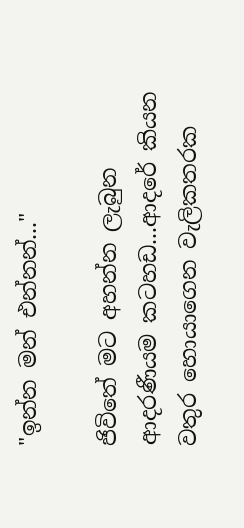"ඉන්න මන් එන්නන්..."

ජිවිතේ මට අහන්න ලැබුන ආදරණීයම කටහඩ...ආදරේ කියන වතුර හොයාගෙන වැලිකතරක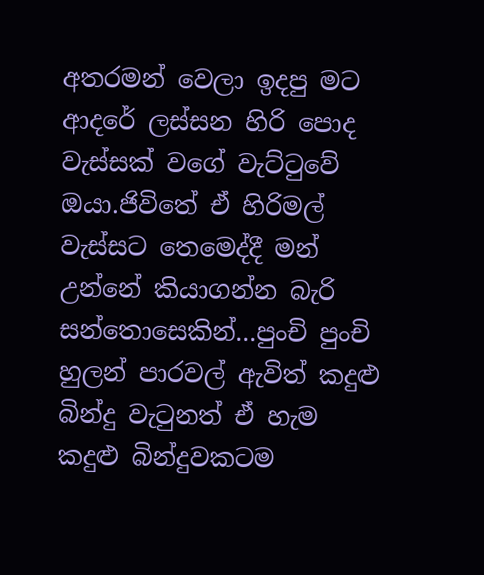අතරමන් වෙලා ඉදපු මට ආදරේ ලස්සන හිරි පොද වැස්සක් වගේ වැට්ටුවේ ඔයා.ජිවිතේ ඒ හිරිමල් වැස්සට තෙමෙද්දී මන් උන්නේ කියාගන්න බැරි සන්තොසෙකින්...පුංචි පුංචි හුලන් පාරවල් ඇවිත් කදුළු බින්දු වැටුනත් ඒ හැම කදුළු බින්දුවකටම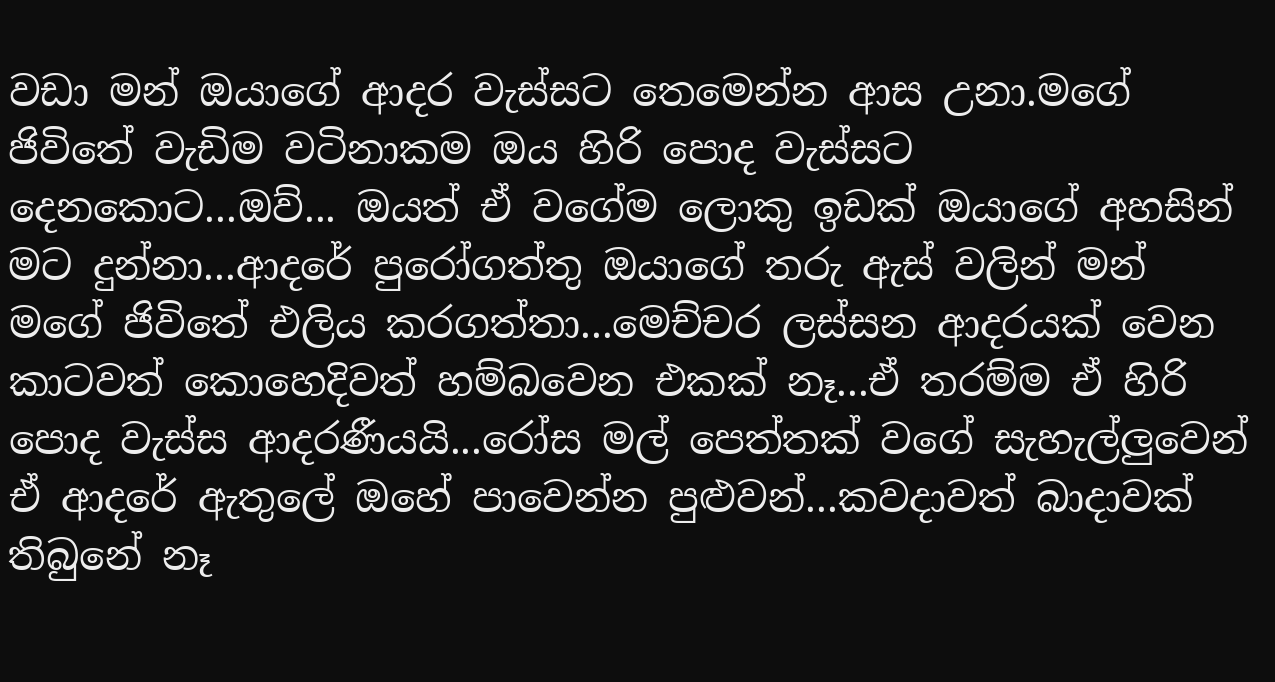වඩා මන් ඔයාගේ ආදර වැස්සට තෙමෙන්න ආස උනා.මගේ ජිවිතේ වැඩිම වටිනාකම ඔය හිරි පොද වැස්සට දෙනකොට...ඔව්... ඔයත් ඒ වගේම ලොකු ඉඩක් ඔයාගේ අහසින් මට දුන්නා...ආදරේ පුරෝගත්තු ඔයාගේ තරු ඇස් වලින් මන් මගේ ජිවිතේ එලිය කරගත්තා...මෙච්චර ලස්සන ආදරයක් වෙන කාටවත් කොහෙදිවත් හම්බවෙන එකක් නෑ...ඒ තරම්ම ඒ හිරි පොද වැස්ස ආදරණීයයි...රෝස මල් පෙත්තක් වගේ සැහැල්ලුවෙන් ඒ ආදරේ ඇතුලේ ඔහේ පාවෙන්න පුළුවන්...කවදාවත් බාදාවක් තිබුනේ නෑ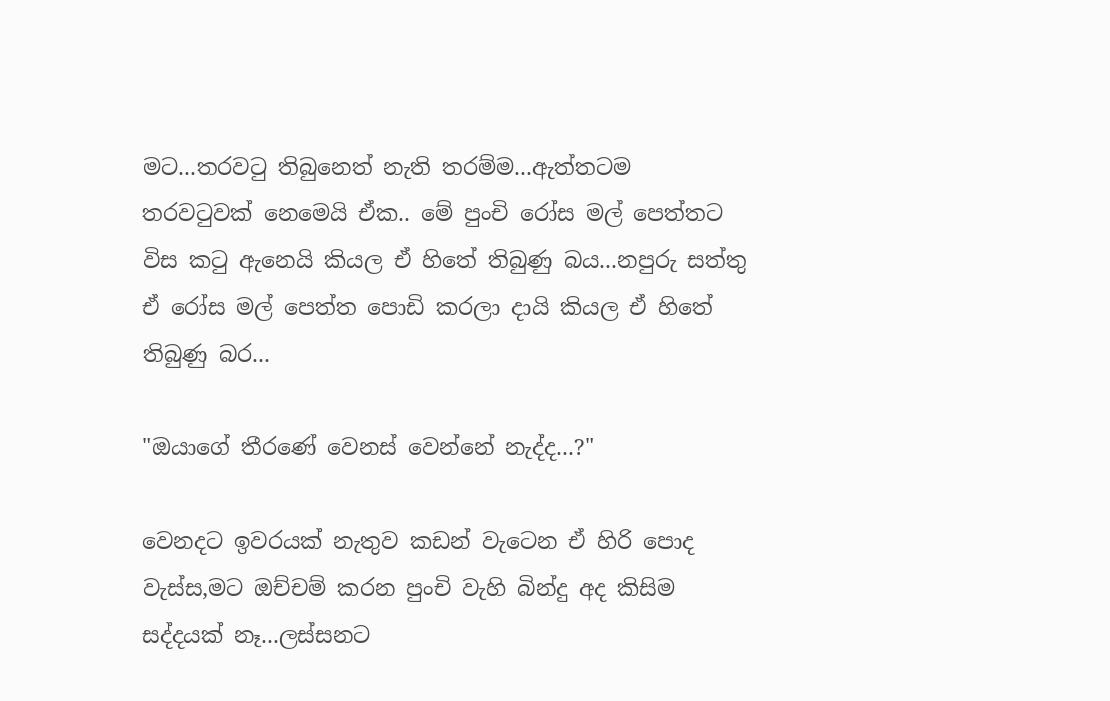මට...තරවටු තිබුනෙත් නැති තරම්ම...ඇත්තටම තරවටුවක් නෙමෙයි ඒක.. මේ පුංචි රෝස මල් පෙත්තට විස කටු ඇනෙයි කියල ඒ හිතේ තිබුණු බය...නපුරු සත්තු ඒ රෝස මල් පෙත්ත පොඩි කරලා දායි කියල ඒ හිතේ තිබුණු බර...

"ඔයාගේ තීරණේ වෙනස් වෙන්නේ නැද්ද...?"

වෙනදට ඉවරයක් නැතුව කඩන් වැටෙන ඒ හිරි පොද වැස්ස,මට ඔච්චම් කරන පුංචි වැහි බින්දු අද කිසිම සද්දයක් නෑ...ලස්සනට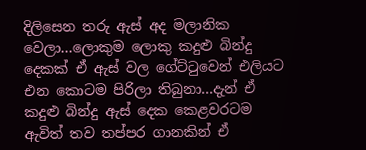දිලිසෙන තරු ඇස් අද මලානික වෙලා...ලොකුම ලොකු කදුළු බින්දු දෙකක් ඒ ඇස් වල ගේට්ටුවෙන් එලියට එන කොටම පිරිලා තිබුනා...දැන් ඒ කදුළු බින්දු ඇස් දෙක කෙළවරටම ඇවිත් තව තප්පර ගානකින් ඒ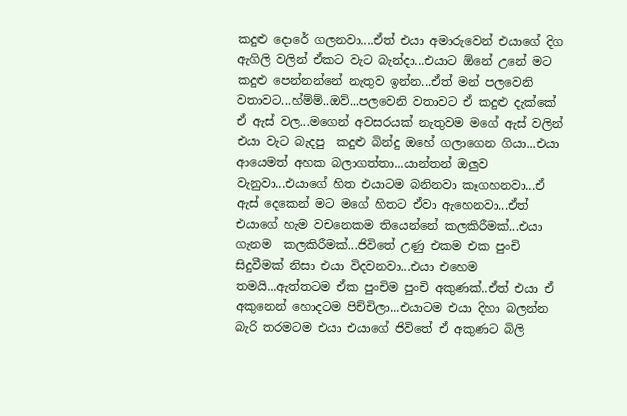කදුළු දොරේ ගලනවා....ඒත් එයා අමාරුවෙන් එයාගේ දිග ඇගිලි වලින් ඒකට වැට බැන්දා...එයාට ඕනේ උනේ මට කදුළු පෙන්නන්නේ නැතුව ඉන්න...ඒත් මන් පලවෙනි වතාවට...හ්ම්ම්..ඔව්...පලවෙනි වතාවට ඒ කදුළු දැක්කේ ඒ ඇස් වල...මගෙන් අවසරයක් නැතුවම මගේ ඇස් වලින් එයා වැට බැදපු  කදුළු බින්දු ඔහේ ගලාගෙන ගියා...එයා ආයෙමත් අහක බලාගත්තා...යාන්තන් ඔලුව වැනුවා...එයාගේ හිත එයාටම බනිනවා කෑගහනවා...ඒ ඇස් දෙකෙන් මට මගේ හිතට ඒවා ඇහෙනවා...ඒත් එයාගේ හැම වචනෙකම තියෙන්නේ කලකිරීමක්...එයා ගැනම  කලකිරීමක්...ජිවිතේ උණු එකම එක පුංචි සිදුවීමක් නිසා එයා විදවනවා...එයා එහෙම තමයි...ඇත්තටම ඒක පුංචිම පුංචි අකුණක්..ඒත් එයා ඒ අකුනෙන් හොදටම පිච්චිලා...එයාටම එයා දිහා බලන්න බැරි තරමටම එයා එයාගේ ජිවිතේ ඒ අකුණට බිලි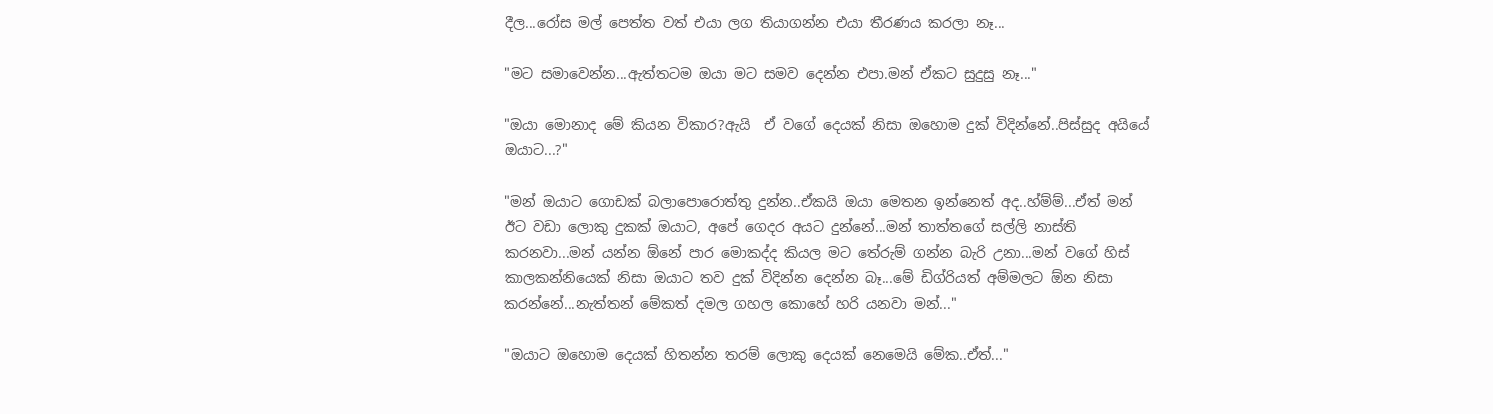දීල...රෝස මල් පෙත්ත වත් එයා ලග තියාගන්න එයා තීරණය කරලා නෑ...

"මට සමාවෙන්න...ඇත්තටම ඔයා මට සමව දෙන්න එපා.මන් ඒකට සුදුසු නෑ..."

"ඔයා මොනාද මේ කියන විකාර?ඇයි  ඒ වගේ දෙයක් නිසා ඔහොම දුක් විදින්නේ..පිස්සුද අයියේ ඔයාට...?"

"මන් ඔයාට ගොඩක් බලාපොරොත්තු දුන්න..ඒකයි ඔයා මෙතන ඉන්නෙත් අද..හ්ම්ම්...ඒත් මන් ඊට වඩා ලොකු දුකක් ඔයාට, අපේ ගෙදර අයට දුන්නේ...මන් තාත්තගේ සල්ලි නාස්ති කරනවා...මන් යන්න ඕනේ පාර මොකද්ද කියල මට තේරුම් ගන්න බැරි උනා...මන් වගේ හිස් කාලකන්නියෙක් නිසා ඔයාට තව දුක් විදින්න දෙන්න බෑ...මේ ඩිග්රියත් අම්මලට ඕන නිසා කරන්නේ...නැත්තන් මේකත් දමල ගහල කොහේ හරි යනවා මන්..."

"ඔයාට ඔහොම දෙයක් හිතන්න තරම් ලොකු දෙයක් නෙමෙයි මේක..ඒත්..."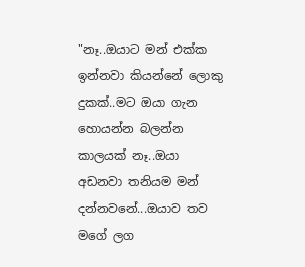"නෑ..ඔයාට මන් එක්ක ඉන්නවා කියන්නේ ලොකු දුකක්..මට ඔයා ගැන හොයන්න බලන්න කාලයක් නෑ..ඔයා අඩනවා තනියම මන් දන්නවනේ...ඔයාව තව මගේ ලග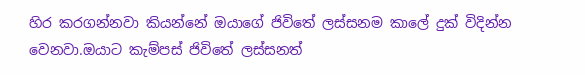හිර කරගන්නවා කියන්නේ ඔයාගේ ජිවිතේ ලස්සනම කාලේ දුක් විදින්න වෙනවා.ඔයාට කැම්පස් ජිවිතේ ලස්සනත්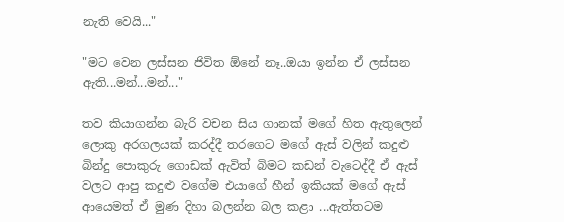නැති වෙයි..."

"මට වෙන ලස්සන ජිවිත ඕනේ නෑ..ඔයා ඉන්න ඒ ලස්සන ඇති...මන්...මන්..."

තව කියාගන්න බැරි වචන සිය ගානක් මගේ හිත ඇතුලෙන් ලොකු අරගලයක් කරද්දී තරගෙට මගේ ඇස් වලින් කදුළු බින්දු පොකුරු ගොඩක් ඇවිත් බිමට කඩන් වැටෙද්දී ඒ ඇස් වලට ආපු කදුළු වගේම එයාගේ හීන් ඉකියක් මගේ ඇස් ආයෙමත් ඒ මුණ දිහා බලන්න බල කළා ...ඇත්තටම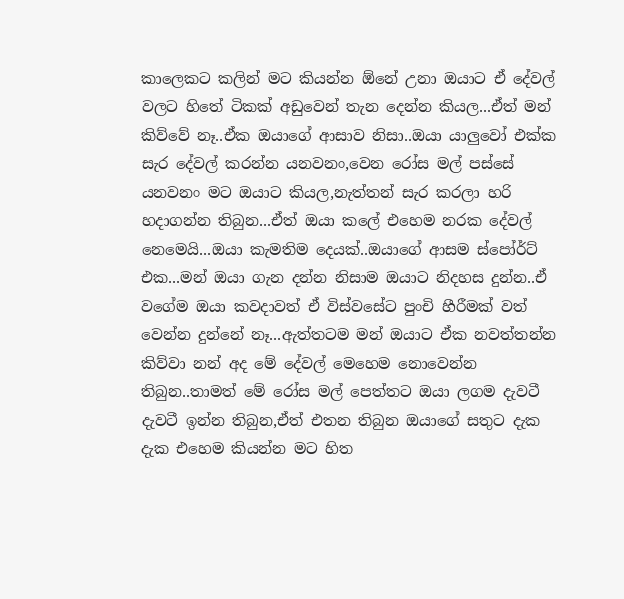කාලෙකට කලින් මට කියන්න ඕනේ උනා ඔයාට ඒ දේවල් වලට හිතේ ටිකක් අඩුවෙන් තැන දෙන්න කියල...ඒත් මන් කිව්වේ නෑ..ඒක ඔයාගේ ආසාව නිසා..ඔයා යාලුවෝ එක්ක සැර දේවල් කරන්න යනවනං,වෙන රෝස මල් පස්සේ යනවනං මට ඔයාට කියල,නැත්තන් සැර කරලා හරි හදාගන්න තිබුන...ඒත් ඔයා කලේ එහෙම නරක දේවල් නෙමෙයි...ඔයා කැමතිම දෙයක්..ඔයාගේ ආසම ස්පෝර්ට් එක...මන් ඔයා ගැන දන්න නිසාම ඔයාට නිදහස දුන්න..ඒ වගේම ඔයා කවදාවත් ඒ විස්වසේට පුංචි හීරීමක් වත් වෙන්න දුන්නේ නෑ...ඇත්තටම මන් ඔයාට ඒක නවත්තන්න කිව්වා නන් අද මේ දේවල් මෙහෙම නොවෙන්න තිබුන..තාමත් මේ රෝස මල් පෙත්තට ඔයා ලගම දැවටී දැවටී ඉන්න තිබුන,ඒත් එතන තිබුන ඔයාගේ සතුට දැක දැක එහෙම කියන්න මට හිත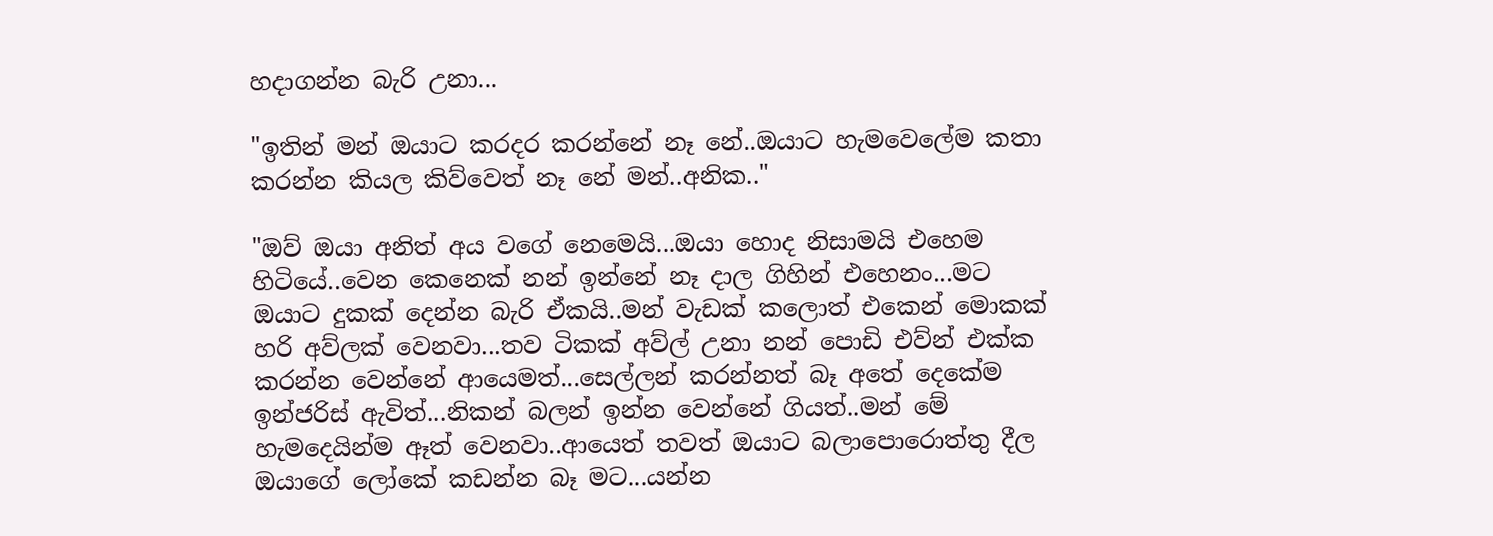හදාගන්න බැරි උනා...

"ඉතින් මන් ඔයාට කරදර කරන්නේ නෑ නේ..ඔයාට හැමවෙලේම කතා කරන්න කියල කිව්වෙත් නෑ නේ මන්..අනික.."

"ඔව් ඔයා අනිත් අය වගේ නෙමෙයි...ඔයා හොද නිසාමයි එහෙම හිටියේ..වෙන කෙනෙක් නන් ඉන්නේ නෑ දාල ගිහින් එහෙනං...මට ඔයාට දුකක් දෙන්න බැරි ඒකයි..මන් වැඩක් කලොත් එකෙන් මොකක් හරි අව්ලක් වෙනවා...තව ටිකක් අව්ල් උනා නන් පොඩි එව්න් එක්ක කරන්න වෙන්නේ ආයෙමත්...සෙල්ලන් කරන්නත් බෑ අතේ දෙකේම ඉන්ජරිස් ඇවිත්...නිකන් බලන් ඉන්න වෙන්නේ ගියත්..මන් මේ හැමදෙයින්ම ඈත් වෙනවා..ආයෙත් තවත් ඔයාට බලාපොරොත්තු දීල ඔයාගේ ලෝකේ කඩන්න බෑ මට...යන්න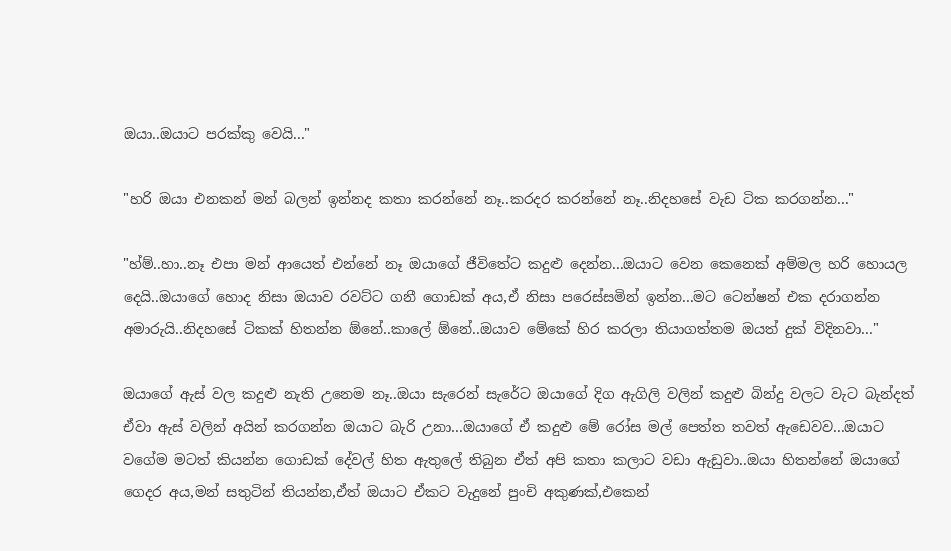ඔයා..ඔයාට පරක්කු වෙයි..."

"හරි ඔයා එනකන් මන් බලන් ඉන්නද කතා කරන්නේ නෑ..කරදර කරන්නේ නෑ..නිදහසේ වැඩ ටික කරගන්න..."

"හ්ම්..හා..නෑ එපා මන් ආයෙත් එන්නේ නෑ ඔයාගේ ජීවිතේට කදුළු දෙන්න...ඔයාට වෙන කෙනෙක් අම්මල හරි හොයල දෙයි..ඔයාගේ හොද නිසා ඔයාව රවට්ට ගනී ගොඩක් අය,ඒ නිසා පරෙස්සමින් ඉන්න...මට ටෙන්ෂන් එක දරාගන්න අමාරුයි..නිදහසේ ටිකක් හිතන්න ඕනේ..කාලේ ඕනේ..ඔයාව මේකේ හිර කරලා තියාගත්තම ඔයත් දුක් විදිනවා..."

ඔයාගේ ඇස් වල කදුළු නැති උනෙම නෑ..ඔයා සැරෙන් සැරේට ඔයාගේ දිග ඇගිලි වලින් කදුළු බින්දු වලට වැට බැන්දත් ඒවා ඇස් වලින් අයින් කරගන්න ඔයාට බැරි උනා...ඔයාගේ ඒ කදුළු මේ රෝස මල් පෙත්ත තවත් ඇඩෙවව...ඔයාට වගේම මටත් කියන්න ගොඩක් දේවල් හිත ඇතුලේ තිබුන ඒත් අපි කතා කලාට වඩා ඇඩුවා..ඔයා හිතන්නේ ඔයාගේ ගෙදර අය,මන් සතුටින් තියන්න,ඒත් ඔයාට ඒකට වැදුනේ පුංචි අකුණක්,එකෙන්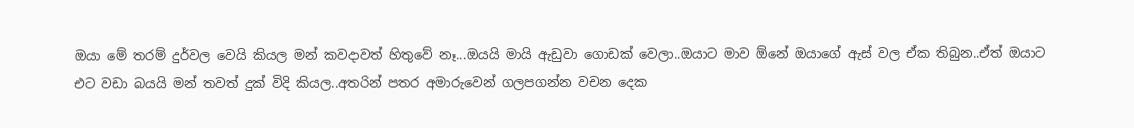ඔයා මේ තරම් දුර්වල වෙයි කියල මන් කවදාවත් හිතුවේ නෑ...ඔයයි මායි ඇඩුවා ගොඩක් වෙලා..ඔයාට මාව ඕනේ ඔයාගේ ඇස් වල ඒක තිබුන..ඒත් ඔයාට එට වඩා බයයි මන් තවත් දුක් විදි කියල..අතරින් පතර අමාරුවෙන් ගලපගන්න වචන දෙක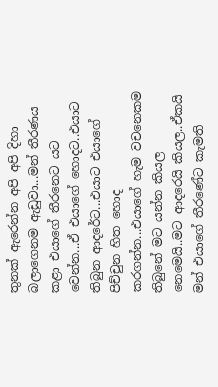තුනක් ඇරෙන්න අපි අපි දිහා බලාගෙනම ඇඩුවා...මන් තීරණය කළා එයාගේ තීරනෙට යට වෙන්න...ඒ එයාගේ හොදට..එයාට තිබුන ආදරේට...එයාට එයාගේ පිච්චුන හිත හොද කරගන්න...එයාගේ හැම වචනෙකම තිබුනේ මට යන්න කියල නෙමෙයි..මට ආදරෙයි කියල..ඒකයි මන් එයාගේ තීරණේට කැමති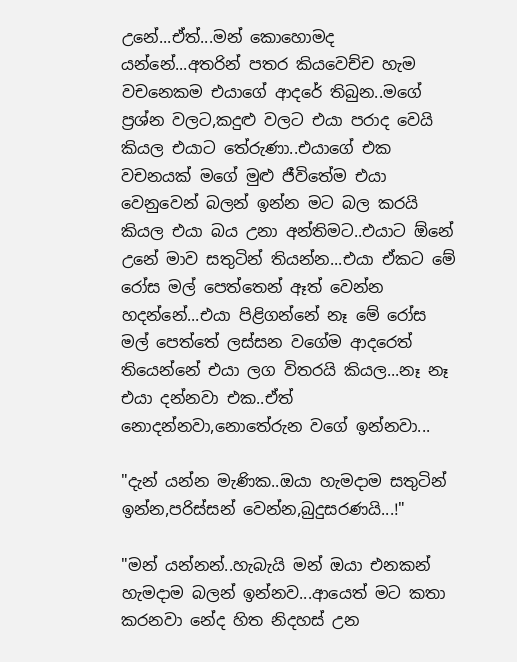උනේ...ඒත්...මන් කොහොමද යන්නේ...අතරින් පතර කියවෙච්ච හැම වචනෙකම එයාගේ ආදරේ තිබුන..මගේ ප්‍රශ්න වලට,කදුළු වලට එයා පරාද වෙයි කියල එයාට තේරුණා..එයාගේ එක වචනයක් මගේ මුළු ජීවිතේම එයා වෙනුවෙන් බලන් ඉන්න මට බල කරයි කියල එයා බය උනා අන්තිමට..එයාට ඕනේ උනේ මාව සතුටින් තියන්න...එයා ඒකට මේ රෝස මල් පෙත්තෙන් ඈත් වෙන්න හදන්නේ...එයා පිළිගන්නේ නෑ මේ රෝස මල් පෙත්තේ ලස්සන වගේම ආදරෙත් තියෙන්නේ එයා ලග විතරයි කියල...නෑ නෑ එයා දන්නවා එක..ඒත් නොදන්නවා,නොතේරුන වගේ ඉන්නවා...

"දැන් යන්න මැණික..ඔයා හැමදාම සතුටින් ඉන්න,පරිස්සන් වෙන්න,බුදුසරණයි...!"

"මන් යන්නන්..හැබැයි මන් ඔයා එනකන් හැමදාම බලන් ඉන්නව...ආයෙත් මට කතා කරනවා නේද හිත නිදහස් උන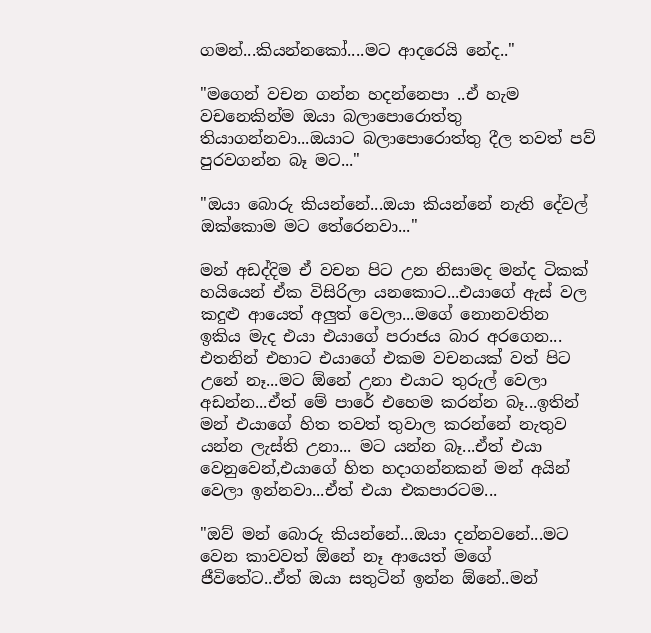ගමන්...කියන්නකෝ....මට ආදරෙයි නේද.."

"මගෙන් වචන ගන්න හදන්නෙපා ..ඒ හැම වචනෙකින්ම ඔයා බලාපොරොත්තු තියාගන්නවා...ඔයාට බලාපොරොත්තු දීල තවත් පව් පුරවගන්න බෑ මට..."

"ඔයා බොරු කියන්නේ...ඔයා කියන්නේ නැති දේවල් ඔක්කොම මට තේරෙනවා..."

මන් අඩද්දිම ඒ වචන පිට උන නිසාමද මන්ද ටිකක් හයියෙන් ඒක විසිරිලා යනකොට...එයාගේ ඇස් වල කදුළු ආයෙත් අලුත් වෙලා...මගේ නොනවතින ඉකිය මැද එයා එයාගේ පරාජය බාර අරගෙන...
එතනින් එහාට එයාගේ එකම වචනයක් වත් පිට උනේ නෑ...මට ඕනේ උනා එයාට තුරුල් වෙලා අඩන්න...ඒත් මේ පාරේ එහෙම කරන්න බෑ...ඉතින් මන් එයාගේ හිත තවත් තුවාල කරන්නේ නැතුව යන්න ලැස්ති උනා... මට යන්න බෑ...ඒත් එයා වෙනුවෙන්,එයාගේ හිත හදාගන්නකන් මන් අයින් වෙලා ඉන්නවා...ඒත් එයා එකපාරටම...

"ඔව් මන් බොරු කියන්නේ...ඔයා දන්නවනේ...මට වෙන කාවවත් ඕනේ නෑ ආයෙත් මගේ ජීවිතේට..ඒත් ඔයා සතුටින් ඉන්න ඕනේ..මන්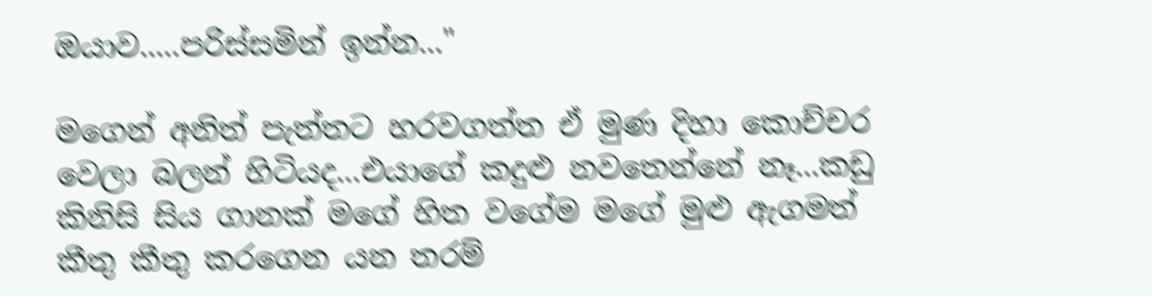ඔයාව.....පරිස්සමින් ඉන්න..."

මගෙන් අනිත් පැත්තට හරවගත්ත ඒ මුණ දිහා කොච්චර වෙලා බලන් හිටියද...එයාගේ කදුළු නවතෙන්නේ නෑ...කඩු කිනිසි සිය ගානක් මගේ හිත වගේම මගේ මුළු ඇගමත් කීතු කීතු කරගෙන යන තරම්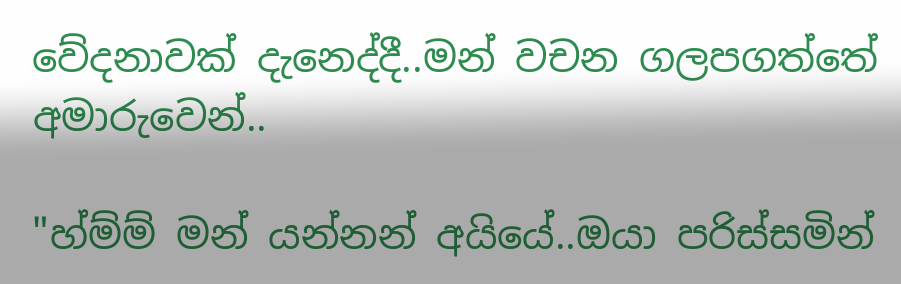වේදනාවක් දැනෙද්දී..මන් වචන ගලපගත්තේ අමාරුවෙන්..

"හ්ම්ම් මන් යන්නන් අයියේ..ඔයා පරිස්සමින්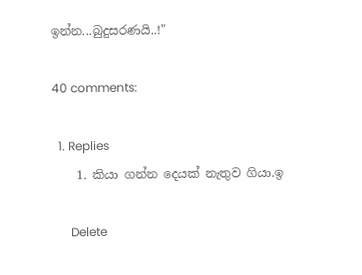ඉන්න...බුදුසරණයි..!"

40 comments:

  1. Replies
    1. කියා ගන්න දෙයක් නැතුව ගියා.ඉ

      Delete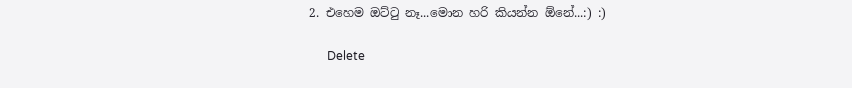2. එහෙම ඔට්ටු නෑ...මොන හරි කියන්න ඕනේ...:) :)

      Delete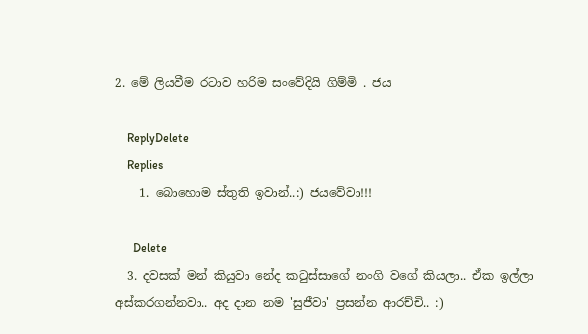2. මේ ලියවීම රටාව හරිම සංවේදියි ගිම්මි . ජය

    ReplyDelete
    Replies
    1. බොහොම ස්තුති ඉවාන්..:) ජයවේවා!!!

      Delete
  3. දවසක් මන් කියුවා නේද කටුස්සාගේ නංගි වගේ කියලා.. ඒක ඉල්ලා අස්කරගන්නවා.. අද දාන නම 'සුජීවා' ප්‍රසන්න ආරච්චි.. :)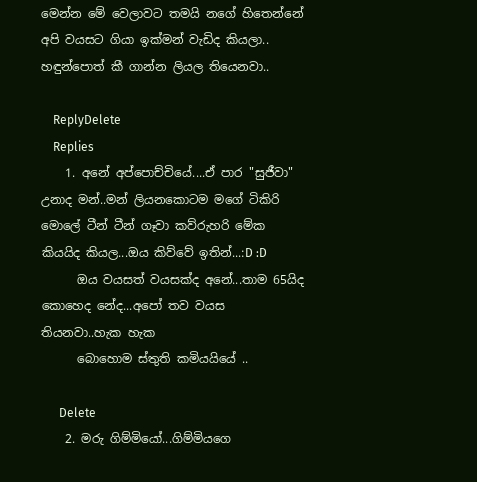මෙන්න මේ වෙලාවට තමයි නගේ හිතෙන්නේ අපි වයසට ගියා ඉක්මන් වැඩිද කියලා.. හඳුන්පොත් කී ගාන්න ලියල තියෙනවා..

    ReplyDelete
    Replies
    1. අනේ අප්පොච්චියේ....ඒ පාර "සුජීවා" උනාද මන්..මන් ලියනකොටම මගේ ටිකිරි මොලේ ටීන් ටීන් ගෑවා කව්රුහරි මේක කියයිද කියල...ඔය කිව්වේ ඉතින්...:D :D
      ඔය වයසත් වයසක්ද අනේ...තාම 65යිද කොහෙද නේද...අපෝ තව වයස තියනවා..හැක හැක
      බොහොම ස්තුති කමියයියේ ..

      Delete
    2. මරු ගිම්මියෝ...ගිම්මියගෙ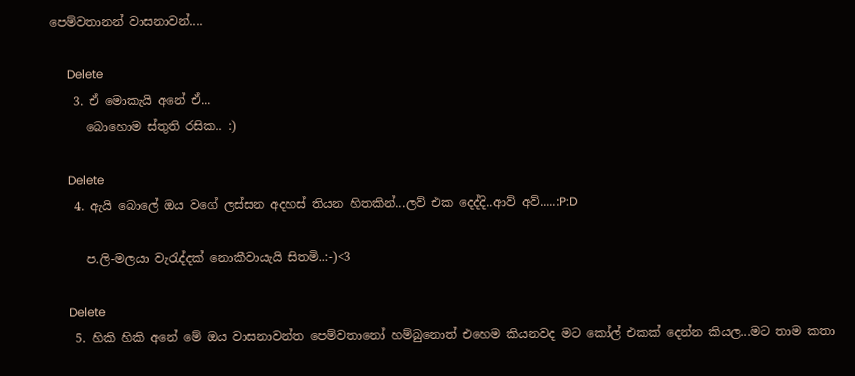පෙම්වතානන් වාසනාවන්....

      Delete
    3. ඒ මොකැයි අනේ ඒ...
      බොහොම ස්තුති රසික.. :)

      Delete
    4. ඇයි බොලේ ඔය වගේ ලස්සන අදහස් තියන හිතකින්...ලව් එක දෙද්දි..ආව් අව්.....:P:D

      ප.ලි-මලයා වැරැද්දක් නොකීවායැයි සිතමි..:-)<3

      Delete
    5. හිකි හිකි අනේ මේ ඔය වාසනාවන්ත පෙම්වතානෝ හම්බුනොත් එහෙම කියනවද මට කෝල් එකක් දෙන්න කියල...මට තාම කතා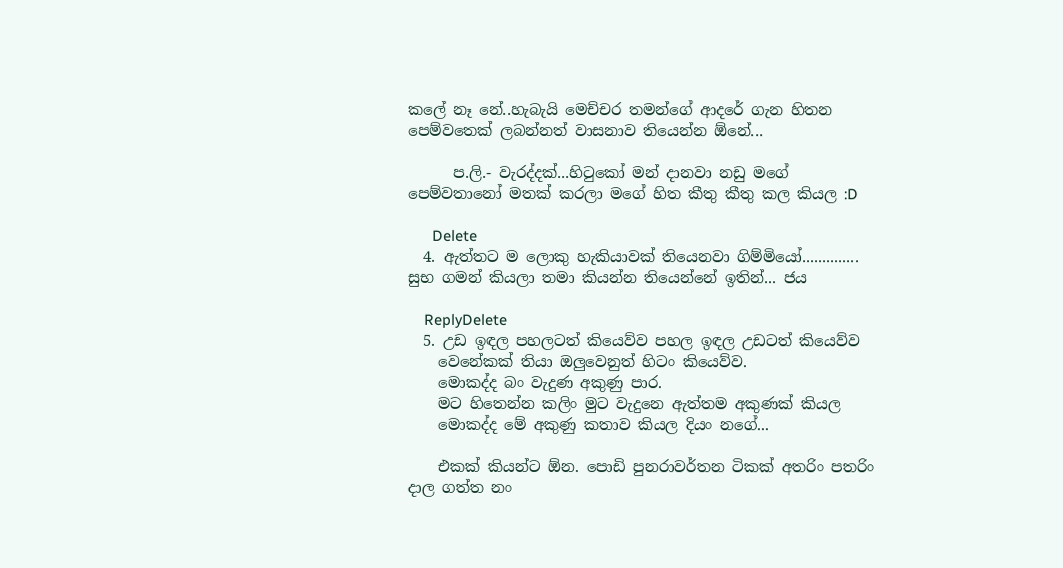කලේ නෑ නේ..හැබැයි මෙච්චර තමන්ගේ ආදරේ ගැන හිතන පෙම්වතෙක් ලබන්නත් වාසනාව තියෙන්න ඕනේ...

      ප.ලි.- වැරද්දක්...හිටුකෝ මන් දානවා නඩු මගේ පෙම්වතානෝ මතක් කරලා මගේ හිත කීතු කීතු කල කියල :D

      Delete
  4. ඇත්තට ම ලොකු හැකියාවක් තියෙනවා ගිම්මියෝ.............. සුභ ගමන් කියලා තමා කියන්න තියෙන්නේ ඉතින්... ජය

    ReplyDelete
  5. උඩ ඉඳල පහලටත් කියෙව්ව පහල ඉඳල උඩටත් කියෙව්ව
    වෙනේකක් තියා ඔලුවෙනුත් හිටං කියෙව්ව.
    මොකද්ද බං වැදුණ අකුණු පාර.
    මට හිතෙන්න කලිං මුට වැදුනෙ ඇත්තම අකුණක් කියල
    මොකද්ද මේ අකුණු කතාව කියල දියං නගේ...

    එකක් කියන්ට ඕන. පොඩි පුනරාවර්තන ටිකක් අතරිං පතරිං දාල ගත්ත නං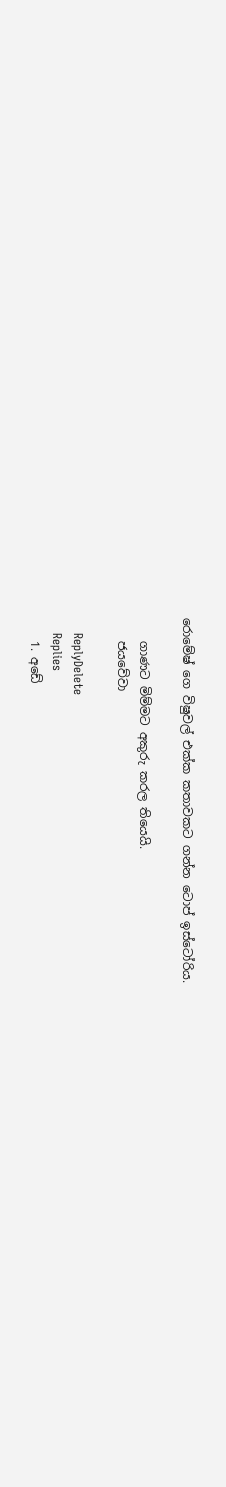රොමේෂ් ගෙ විෂුවල් එක්ක කතාවකට ගන්න ටොප් ඉස්ටෝරිය.

    ගාණට මිම්මට අකුරු කරල තියෙයි.
    ජයවේවා

    ReplyDelete
    Replies
    1. අඩේ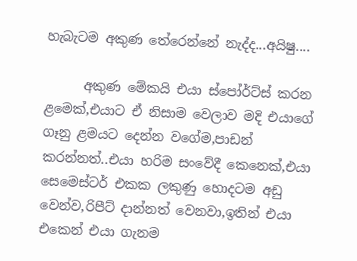හැබැටම අකුණ තේරෙන්නේ නැද්ද...අයිෂු....

      අකුණ මේකයි එයා ස්පෝර්ට්ස් කරන ළමෙක්,එයාට ඒ නිසාම වෙලාව මදි එයාගේ ගෑනු ළමයට දෙන්න වගේම,පාඩන් කරන්නත්..එයා හරිම සංවේදී කෙනෙක්,එයා සෙමෙස්ටර් එකක ලකුණු හොදටම අඩු වෙන්ව,රිපීට් දාන්නත් වෙනවා,ඉතින් එයා එකෙන් එයා ගැනම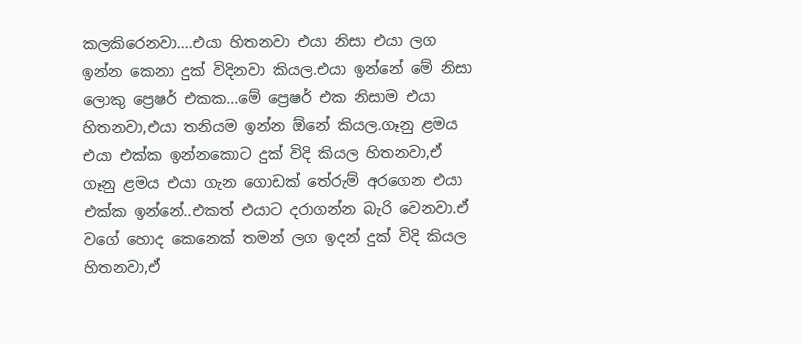කලකිරෙනවා....එයා හිතනවා එයා නිසා එයා ලග ඉන්න කෙනා දුක් විදිනවා කියල.එයා ඉන්නේ මේ නිසා ලොකු ප්‍රෙෂර් එකක...මේ ප්‍රෙෂර් එක නිසාම එයා හිතනවා,එයා තනියම ඉන්න ඕනේ කියල.ගෑනු ළමය එයා එක්ක ඉන්නකොට දුක් විදි කියල හිතනවා,ඒ ගෑනු ළමය එයා ගැන ගොඩක් තේරුම් අරගෙන එයා එක්ක ඉන්නේ..එකත් එයාට දරාගන්න බැරි වෙනවා.ඒ වගේ හොද කෙනෙක් තමන් ලග ඉදන් දුක් විදි කියල හිතනවා,ඒ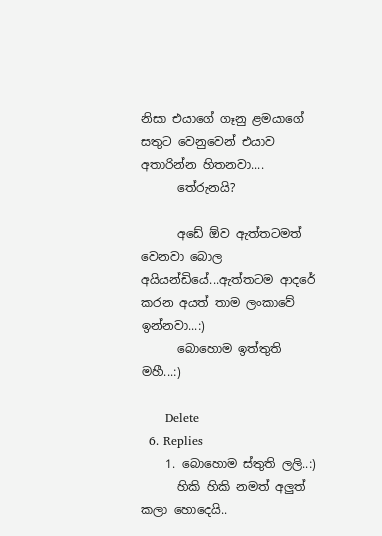නිසා එයාගේ ගෑනු ළමයාගේ සතුට වෙනුවෙන් එයාව අතාරින්න හිතනවා....
      තේරුනයි?

      අඩේ ඕව ඇත්තටමත් වෙනවා බොල අයියන්ඩියේ...ඇත්තටම ආදරේ කරන අයත් තාම ලංකාවේ ඉන්නවා...:)
      බොහොම ඉත්තුති මහී...:)

      Delete
  6. Replies
    1. බොහොම ස්තුති ලලි..:)
      හිකි හිකි නමත් අලුත් කලා හොදෙයි..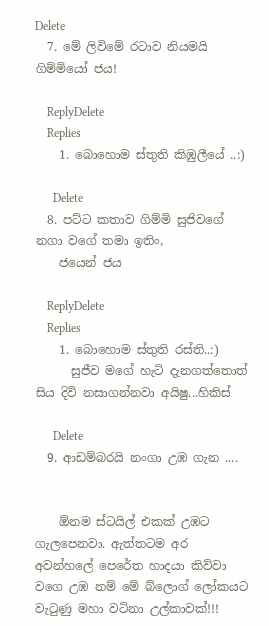Delete
  7. මේ ලිවිමේ රටාව නියමයි ගිම්මියෝ ජය!

    ReplyDelete
    Replies
    1. බොහොම ස්තුති කිඹුලීයේ ..:)

      Delete
  8. පට්ට කතාව ගිම්මි සුජිවගේ නගා වගේ තමා ඉතිං,
    ජයෙන් ජය

    ReplyDelete
    Replies
    1. බොහොම ස්තුති රස්ති..:)
      සුජීව මගේ හැටි දැනගත්තොත් සිය දිවි නසාගන්නවා අයිෂු...හිකිස්

      Delete
  9. ආඩම්බරයි නංගා උඹ ගැන ....


    ඕනම ස්ටයිල් එකක් උඹට ගැලපෙනවා. ඇත්තටම අර අවන්හලේ පෙරේත හාදයා කිව්වා වගෙ උඹ නම් මේ බ්ලොග් ලෝකයට වැටුණු මහා වටිනා උල්කාවක්!!!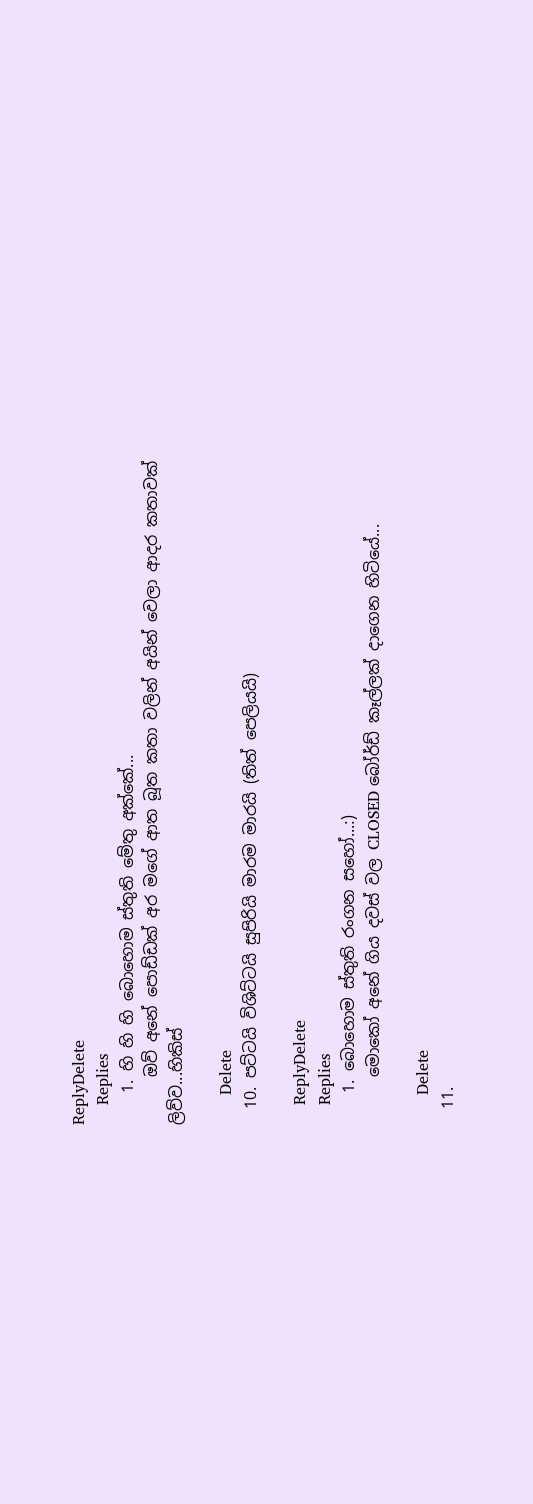ReplyDelete
    Replies
    1. හි හි හි බොහොම ස්තුති මේතු අක්කේ...
      ඔව් අනේ පොඩ්ඩක් අර මගේ ආත බූත කතා වලින් අයින් වෙලා ආදර කතාවක් ලිව්ව...හිකිස්

      Delete
  10. පට්ටයි විශිට්ටයි සුපිරියි මාරම මාරයි (තිත් පෙලියයි)

    ReplyDelete
    Replies
    1. බොහොම ස්තුති රංගන සහෝ...:)
      මොකෝ අනේ ගිය දවස් වල CLOSED බෝර්ඩ් කෑල්ලක් දාගෙන හිටියේ...

      Delete
  11.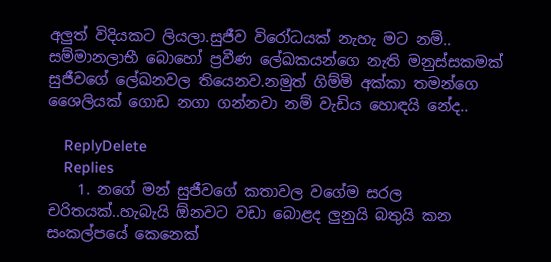අලුත් විදියකට ලියලා.සුජීව විරෝධයක් නැහැ මට නම්.. සම්මානලාභී බොහෝ ප්‍රවීණ ලේඛකයන්ගෙ නැති මනුස්සකමක් සුජීවගේ ලේඛනවල තියෙනව.නමුත් ගිම්මි අක්කා තමන්ගෙ ශෛලියක් ගොඩ නගා ගන්නවා නම් වැඩිය හොඳයි නේද..

    ReplyDelete
    Replies
    1. නගේ මන් සුජීවගේ කතාවල වගේම සරල චරිතයක්..හැබැයි ඕනවට වඩා බොළද ලුනුයි බතුයි කන සංකල්පයේ කෙනෙක්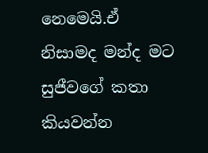නෙමෙයි.ඒ නිසාමද මන්ද මට සුජීවගේ කතා කියවන්න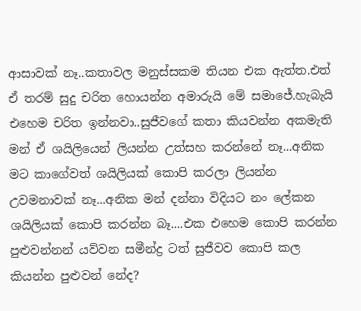ආසාවක් නෑ..කතාවල මනුස්සකම තියන එක ඇත්ත.එත් ඒ තරම් සුදු චරිත හොයන්න අමාරුයි මේ සමාජේ.හැබැයි එහෙම චරිත ඉන්නවා..සුජීවගේ කතා කියවන්න අකමැති මන් ඒ ශයිලියෙන් ලියන්න උත්සහ කරන්නේ නෑ...අනික මට කාගේවත් ශයිලියක් කොපි කරලා ලියන්න උවමනාවක් නෑ...අනික මන් දන්නා විදියට නං ලේකන ශයිලියක් කොපි කරන්න බෑ....එක එහෙම කොපි කරන්න පුළුවන්නන් යව්වන සමීන්ද්‍ර ටත් සුජීවව කොපි කල කියන්න පුළුවන් නේද?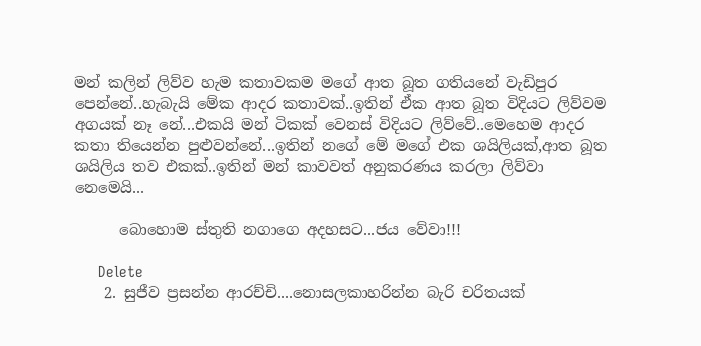මන් කලින් ලිව්ව හැම කතාවකම මගේ ආත බූත ගතියනේ වැඩිපුර පෙන්නේ..හැබැයි මේක ආදර කතාවක්..ඉතින් ඒක ආත බූත විදියට ලිව්වම අගයක් නෑ නේ...එකයි මන් ටිකක් වෙනස් විදියට ලිව්වේ..මෙහෙම ආදර කතා තියෙන්න පුළුවන්නේ...ඉතින් නගේ මේ මගේ එක ශයිලියක්,ආත බූත ශයිලිය තව එකක්..ඉතින් මන් කාවවත් අනුකරණය කරලා ලිව්වා නෙමෙයි...

      බොහොම ස්තුති නගාගෙ අදහසට...ජය වේවා!!!

      Delete
    2. සුජීව ප්‍රසන්න ආරච්චි....නොසලකාහරින්න බැරි චරිතයක්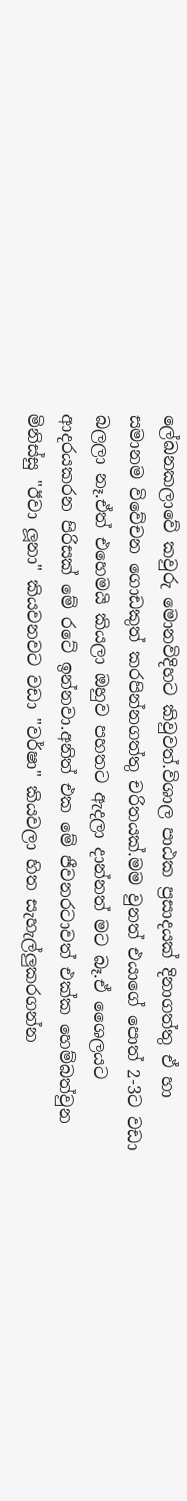ලේඛනකලාවේ කවුරු මොනවිදිහට කිවුවත්.විශාල පාඨක ප්‍රසාදයක් දිනාගත්තු ඒ හා සමානම විවේචන ගොඩකුත් කරපින්නගත්තු චරිතයක්.මම වුනත් එයාගේ පොත් 2-3ට වඩා බලලා නෑ.ඒත් එහෙමයි කියලා ඔහුව පහතට ඇදලා දාන්නත් මට බෑ.ඒ ශෛලයට ආදරයකරන පිරිසක් මේ රටේ ඉන්නවා.අනිත් එක මේ ජීවනරටාවත් එක්ක හෙම්බත්වුන මිනිස්සු "ඊවා ලූනා" කියවනවට වඩා "වර්ෂා" කියවලා හිත සැහැල්ලුකරගන්න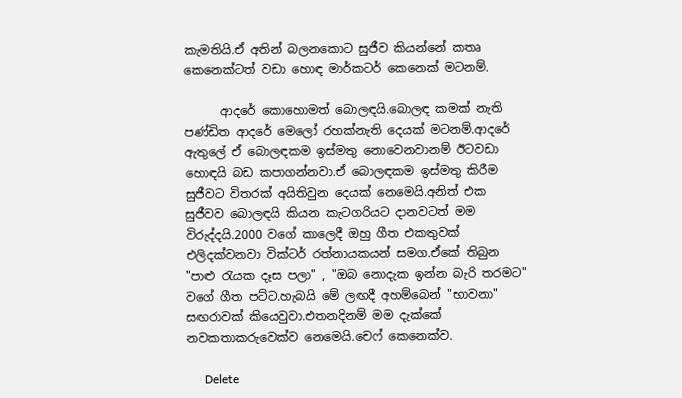කැමතියි.ඒ අතින් බලනකොට සුජීව කියන්නේ කතෘ කෙනෙක්ටත් වඩා හොඳ මාර්කටර් කෙනෙක් මටනම්.

      ආදරේ කොහොමත් බොලඳයි.බොලඳ කමක් නැති පණ්ඩිත ආදරේ මෙලෝ රහක්නැති දෙයක් මටනම්.ආදරේ ඇතුලේ ඒ බොලඳකම ඉස්මතු නොවෙනවානම් ඊටවඩා හොඳයි බඩ කපාගන්නවා.ඒ බොලඳකම ඉස්මතු කිරීම සුජීවට විතරක් අයිතිවුන දෙයක් නෙමෙයි.අනිත් එක සුජීවව බොලඳයි කියන කැටගරියට දානවටත් මම විරුද්දයි.2000 වගේ කාලෙදී ඔහු ගීත එකතුවක් එලිදක්වනවා වික්ටර් රත්නායකයන් සමග.ඒකේ තිබුන "පාළු රැයක දෑස පලා" , "ඔබ නොදැක ඉන්න බැරි තරමට" වගේ ගීත පට්ට.හැබයි මේ ලඟදී අහම්බෙන් "භාවනා" සඟරාවක් කියෙවුවා.එතනදිනම් මම දැක්කේ නවකතාකරුවෙක්ව නෙමෙයි.චෙෆ් කෙනෙක්ව.

      Delete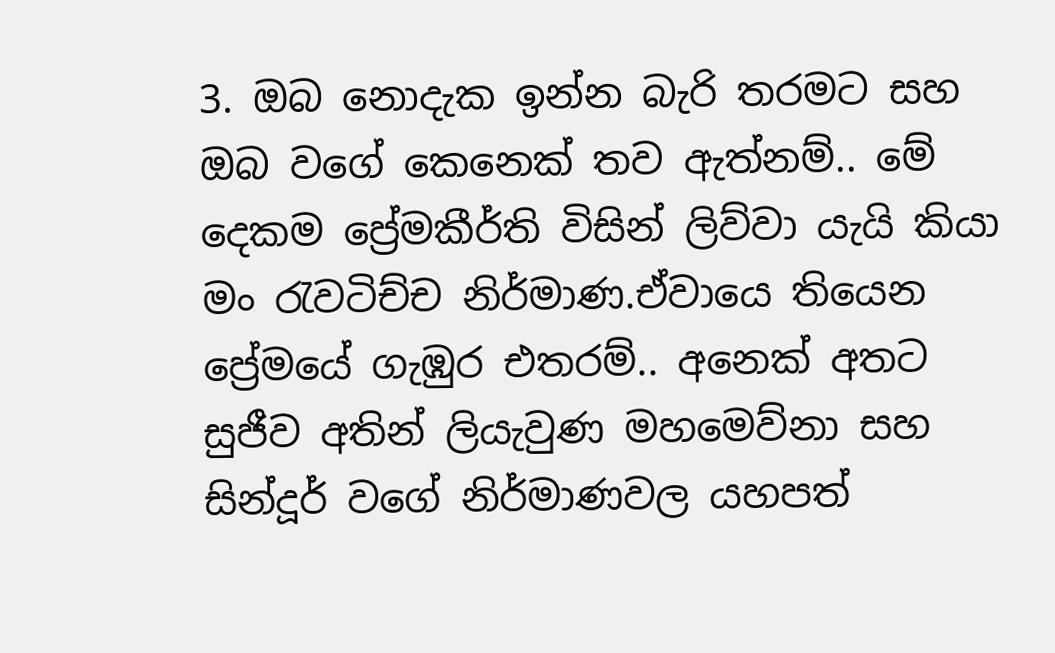3. ඔබ නොදැක ඉන්න බැරි තරමට සහ ඔබ වගේ කෙනෙක් තව ඇත්නම්.. මේ දෙකම ප්‍රේමකීර්ති විසින් ලිව්වා යැයි කියා මං රැවටිච්ච නිර්මාණ.ඒවායෙ තියෙන ප්‍රේමයේ ගැඹුර එතරම්.. අනෙක් අතට සුජීව අතින් ලියැවුණ මහමෙව්නා සහ සින්දූර් වගේ නිර්මාණවල යහපත්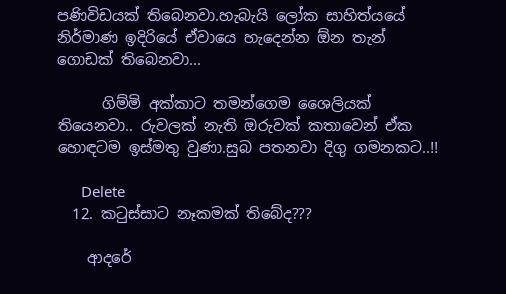පණිවිඩයක් තිබෙනවා.හැබැයි ලෝක සාහිත්යයේ නිර්මාණ ඉදිරියේ ඒවායෙ හැදෙන්න ඕන තැන් ගොඩක් තිබෙනවා...

      ගිම්මි අක්කාට තමන්ගෙම ශෛලියක් තියෙනවා.. රුවලක් නැති ඔරුවක් කතාවෙන් ඒක හොඳටම ඉස්මතු වුණා.සුබ පතනවා දිගු ගමනකට..!!

      Delete
  12. කටුස්සාට නෑකමක් තිබේද???

    ආදරේ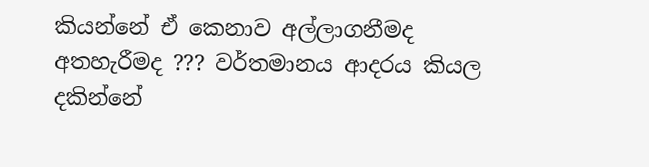කියන්නේ ඒ කෙනාව අල්ලාගනීමද අතහැරීමද ??? වර්තමානය ආදරය කියල දකින්නේ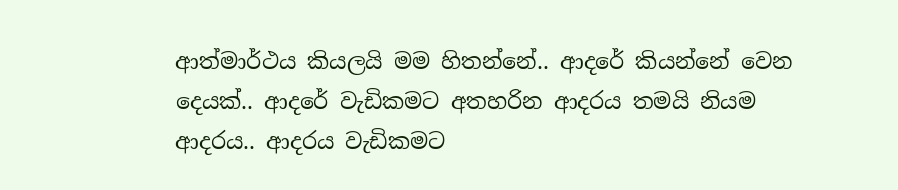ආත්මාර්ථය කියලයි මම හිතන්නේ.. ආදරේ කියන්නේ වෙන දෙයක්.. ආදරේ වැඩිකමට අතහරින ආදරය තමයි නියම ආදරය.. ආදරය වැඩිකමට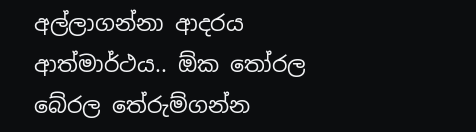අල්ලාගන්නා ආදරය ආත්මාර්ථය.. ඕක තෝරල බේරල තේරුම්ගන්න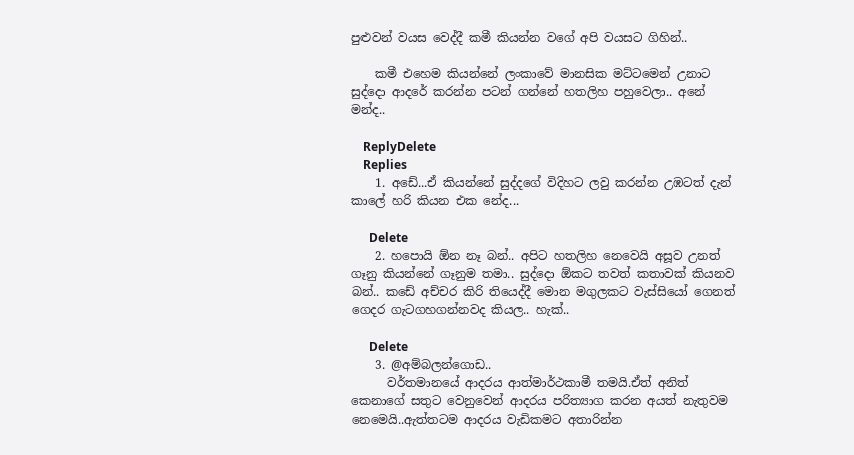පුළුවන් වයස වෙද්දී කමී කියන්න වගේ අපි වයසට ගිහින්..

    කමී එහෙම කියන්නේ ලංකාවේ මානසික මට්ටමෙන් උනාට සුද්දො ආදරේ කරන්න පටන් ගන්නේ හතලිහ පහුවෙලා.. අනේ මන්ද..

    ReplyDelete
    Replies
    1. අඩේ...ඒ කියන්නේ සුද්දගේ විදිහට ලවු කරන්න උඹටත් දැන් කාලේ හරි කියන එක නේද...

      Delete
    2. හපොයි ඕන නෑ බන්.. අපිට හතලිහ නෙවෙයි අසූව උනත් ගෑනු කියන්නේ ගෑනුම තමා.. සුද්දො ඕකට තවත් කතාවක් කියනව බන්.. කඩේ අච්චර කිරි තියෙද්දී මොන මගුලකට වැස්සියෝ ගෙනත් ගෙදර ගැටගහගන්නවද කියල.. හැක්..

      Delete
    3. @අම්බලන්ගොඩ..
      වර්තමානයේ ආදරය ආත්මාර්ථකාමී තමයි.ඒත් අනිත් කෙනාගේ සතුට වෙනුවෙන් ආදරය පරිත්‍යාග කරන අයත් නැතුවම නෙමෙයි..ඇත්තටම ආදරය වැඩිකමට අතාරින්න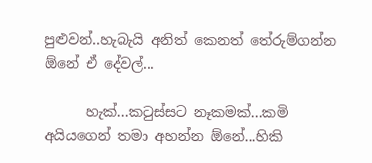පුළුවන්..හැබැයි අනිත් කෙනත් තේරුම්ගන්න ඕනේ ඒ දේවල්...

      හැක්...කටුස්සට නෑකමක්...කමි අයියගෙන් තමා අහන්න ඕනේ...හිකි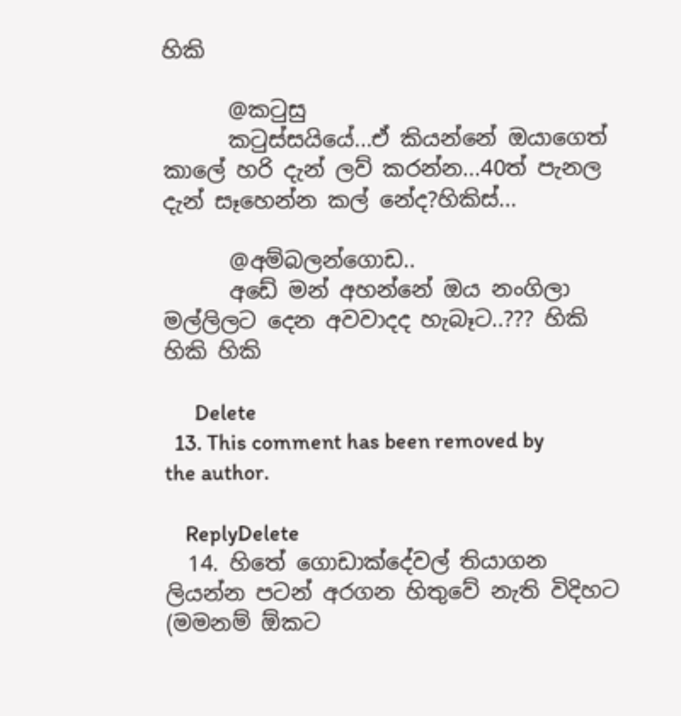හිකි

      @කටුසු
      කටුස්සයියේ...ඒ කියන්නේ ඔයාගෙත් කාලේ හරි දැන් ලව් කරන්න...40ත් පැනල දැන් සෑහෙන්න කල් නේද?හිකිස්...

      @අම්බලන්ගොඩ..
      අඩේ මන් අහන්නේ ඔය නංගිලා මල්ලිලට දෙන අවවාදද හැබෑට..??? හිකි හිකි හිකි

      Delete
  13. This comment has been removed by the author.

    ReplyDelete
  14. හිතේ ගොඩාක්දේවල් තියාගන ලියන්න පටන් අරගන හිතුවේ නැති විදිහට (මමනම් ඕකට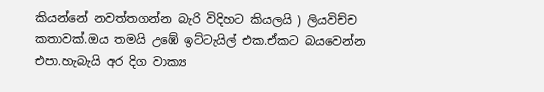කියන්නේ නවත්තගන්න බැරි විදිහට කියලයි ) ලියවිච්ච කතාවක්.ඔය තමයි උඹේ ඉට්ටැයිල් එක.ඒකට බයවෙන්න එපා.හැබැයි අර දිග වාක්‍ය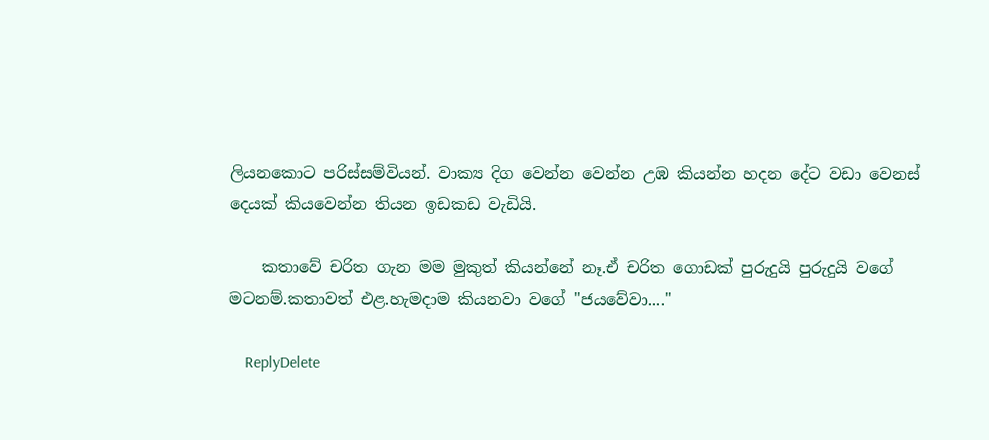ලියනකොට පරිස්සම්වියන්. වාක්‍ය දිග වෙන්න වෙන්න උඹ කියන්න හදන දේට වඩා වෙනස් දෙයක් කියවෙන්න තියන ඉඩකඩ වැඩියි.

    කතාවේ චරිත ගැන මම මුකුත් කියන්නේ නෑ.ඒ චරිත ගොඩක් පුරුදුයි පුරුදුයි වගේ මටනම්.කතාවත් එළ.හැමදාම කියනවා වගේ "ජයවේවා...."

    ReplyDelete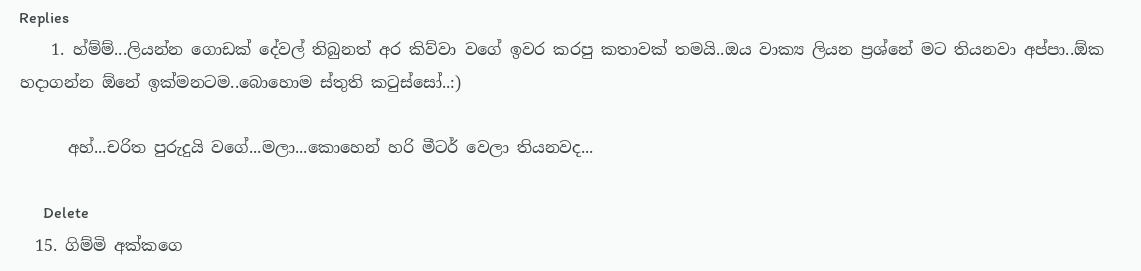Replies
    1. හ්ම්ම්...ලියන්න ගොඩක් දේවල් තිබුනත් අර කිව්වා වගේ ඉවර කරපු කතාවක් තමයි..ඔය වාක්‍ය ලියන ප්‍රශ්නේ මට තියනවා අප්පා..ඕක හදාගන්න ඕනේ ඉක්මනටම..බොහොම ස්තුති කටුස්සෝ..:)

      අහ්...චරිත පුරුදුයි වගේ...මලා...කොහෙන් හරි මීටර් වෙලා තියනවද...

      Delete
  15. ගිම්මි අක්කගෙ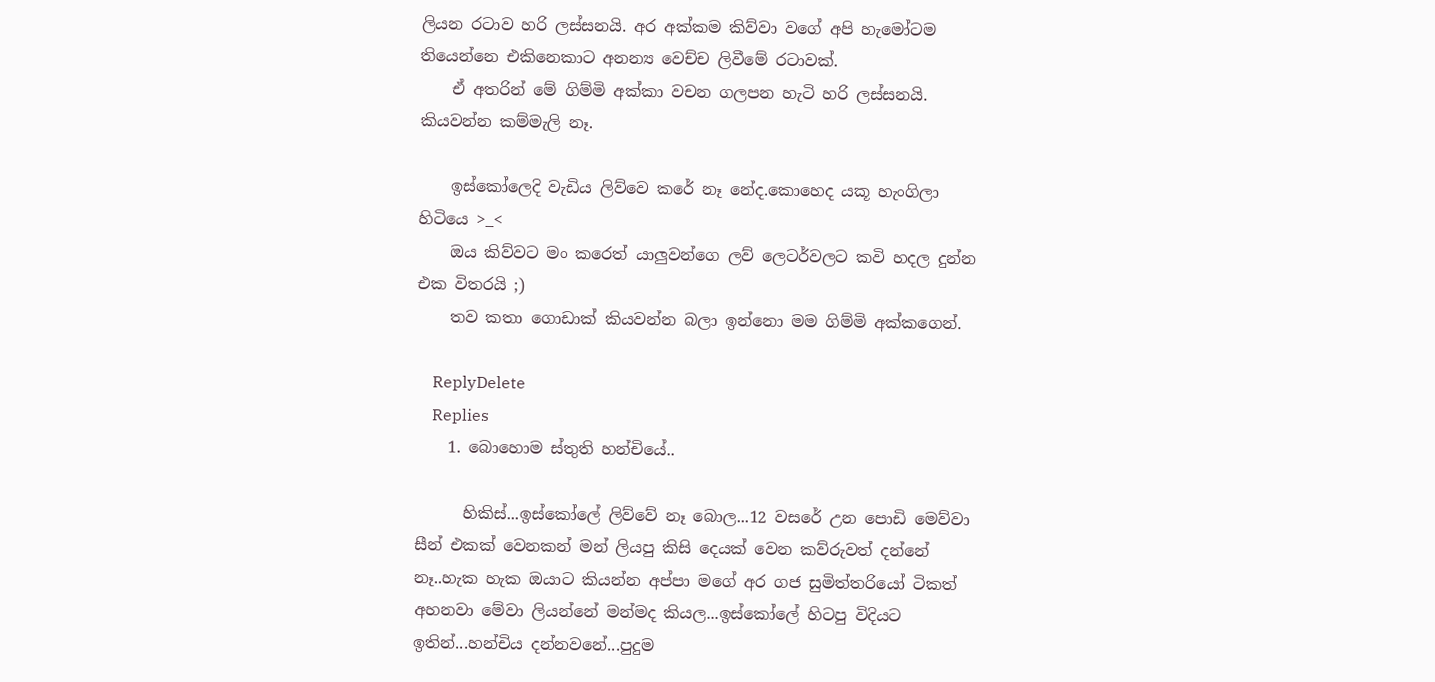ලියන රටාව හරි ලස්සනයි. අර අක්කම කිව්වා වගේ අපි හැමෝටම තියෙන්නෙ එකිනෙකාට අනන්‍ය වෙච්ච ලිවීමේ රටාවක්.
    ඒ අතරින් මේ ගිම්මි අක්කා වචන ගලපන හැටි හරි ලස්සනයි. කියවන්න කම්මැලි නෑ.

    ඉස්කෝලෙදි වැඩිය ලිව්වෙ කරේ නෑ නේද.කොහෙද යකූ හැංගිලා හිටියෙ >_<
    ඔය කිව්වට මං කරෙත් යාලුවන්ගෙ ලව් ලෙටර්වලට කවි හදල දුන්න එක විතරයි ;)
    තව කතා ගොඩාක් කියවන්න බලා ඉන්නො මම ගිම්මි අක්කගෙන්.

    ReplyDelete
    Replies
    1. බොහොම ස්තුති හන්චියේ..

      හිකිස්...ඉස්කෝලේ ලිව්වේ නෑ බොල...12 වසරේ උන පොඩි මෙව්වා සීන් එකක් වෙනකන් මන් ලියපු කිසි දෙයක් වෙන කව්රුවත් දන්නේ නෑ..හැක හැක ඔයාට කියන්න අප්පා මගේ අර ගජ සුමිත්තරියෝ ටිකත් අහනවා මේවා ලියන්නේ මන්මද කියල...ඉස්කෝලේ හිටපු විදියට ඉතින්...හන්චිය දන්නවනේ...පුදුම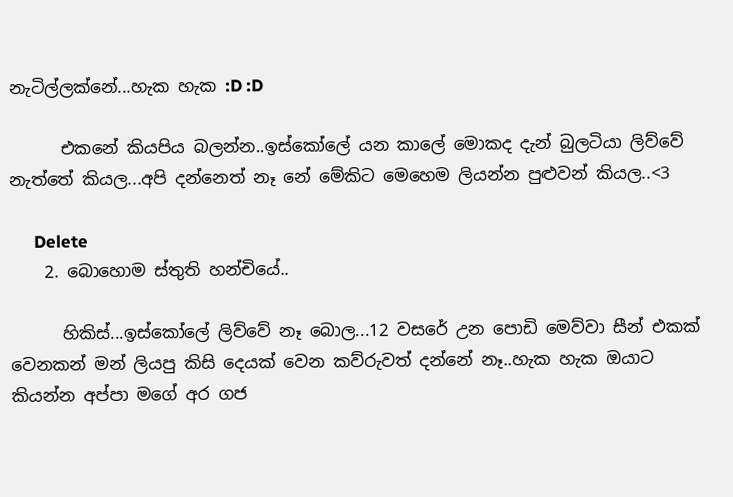නැටිල්ලක්නේ...හැක හැක :D :D

      එකනේ කියපිය බලන්න..ඉස්කෝලේ යන කාලේ මොකද දැන් බුලටියා ලිව්වේ නැත්තේ කියල...අපි දන්නෙත් නෑ නේ මේකිට මෙහෙම ලියන්න පුළුවන් කියල..<3

      Delete
    2. බොහොම ස්තුති හන්චියේ..

      හිකිස්...ඉස්කෝලේ ලිව්වේ නෑ බොල...12 වසරේ උන පොඩි මෙව්වා සීන් එකක් වෙනකන් මන් ලියපු කිසි දෙයක් වෙන කව්රුවත් දන්නේ නෑ..හැක හැක ඔයාට කියන්න අප්පා මගේ අර ගජ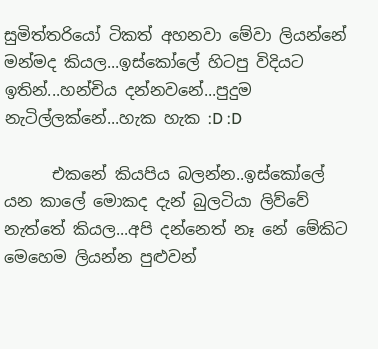සුමිත්තරියෝ ටිකත් අහනවා මේවා ලියන්නේ මන්මද කියල...ඉස්කෝලේ හිටපු විදියට ඉතින්...හන්චිය දන්නවනේ...පුදුම නැටිල්ලක්නේ...හැක හැක :D :D

      එකනේ කියපිය බලන්න..ඉස්කෝලේ යන කාලේ මොකද දැන් බුලටියා ලිව්වේ නැත්තේ කියල...අපි දන්නෙත් නෑ නේ මේකිට මෙහෙම ලියන්න පුළුවන්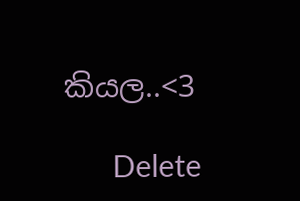කියල..<3

      Delete